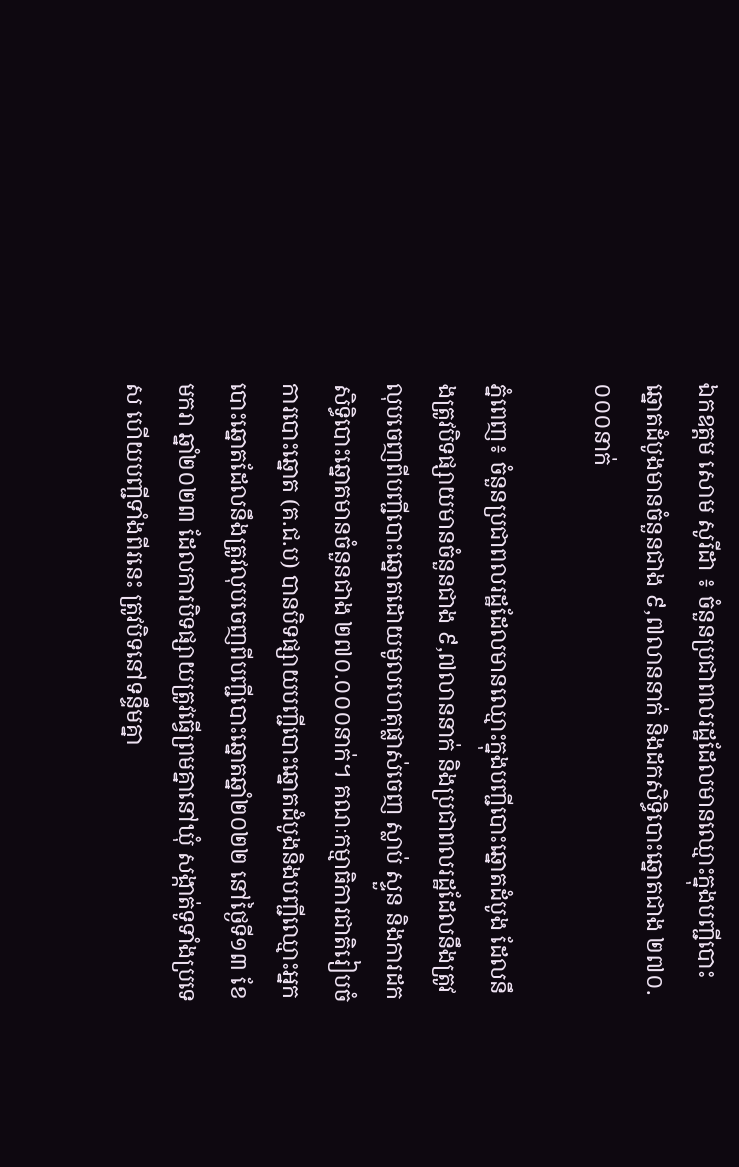ឯកឧត្តម សោម សូរីដា ៖ ចំនួនប្រជាពលរដ្ឋដែលមានឈ្មោះក្នុងបញ្ជីបោះឆ្នោតដំបូងមានចំនួនជាង ៩,៧លាននាក់ និងដកសិទ្ធិបោះឆ្នោតជាង ២៧០.០០០នាក់

ភ្នំពេញ៖ ចំនួនប្រជាពលរដ្ឋដែលមានឈ្មោះក្នុងបញ្ជីបោះឆ្នោតដំបូង ដែលនឹងត្រូវបិទផ្សាយមានចំនួនជាង ៩,៧លាននាក់ និងប្រជាពលរដ្ឋដែលនឹងត្រូវលុបចេញពីបញ្ជីបោះឆ្នោតដោយមូលហេតុផ្លាស់ចេញ ស្លាប់ ស្ទួន និងការដកសិទ្ធិបោះឆ្នោតមានចំនួនជាង ២៧០.០០០នាក់។ គណៈកម្មាធិការជាតិរៀបចំការបោះឆ្នោត (គ.ជ.ប) បានបិទផ្សាយបញ្ជីបោះឆ្នោតដំបូងនិងបញ្ជីឈ្មោះអ្នកបោះឆ្នោតដែលនឹងត្រូវលុបចេញពីបញ្ជីបោះឆ្នោតឆ្នាំ២០២២ នៅថ្ងៃទី១៣ ខែមករា ឆ្នាំ២០២៣ ដែលការបិទផ្សាយត្រូវធ្វើព្រមគ្នានៅឃុំ សង្កាត់ទូទាំងប្រទេស ហើយបញ្ជីទាំងពីរនេះ ត្រូវបិទនៅទន្ទឹមគ្នា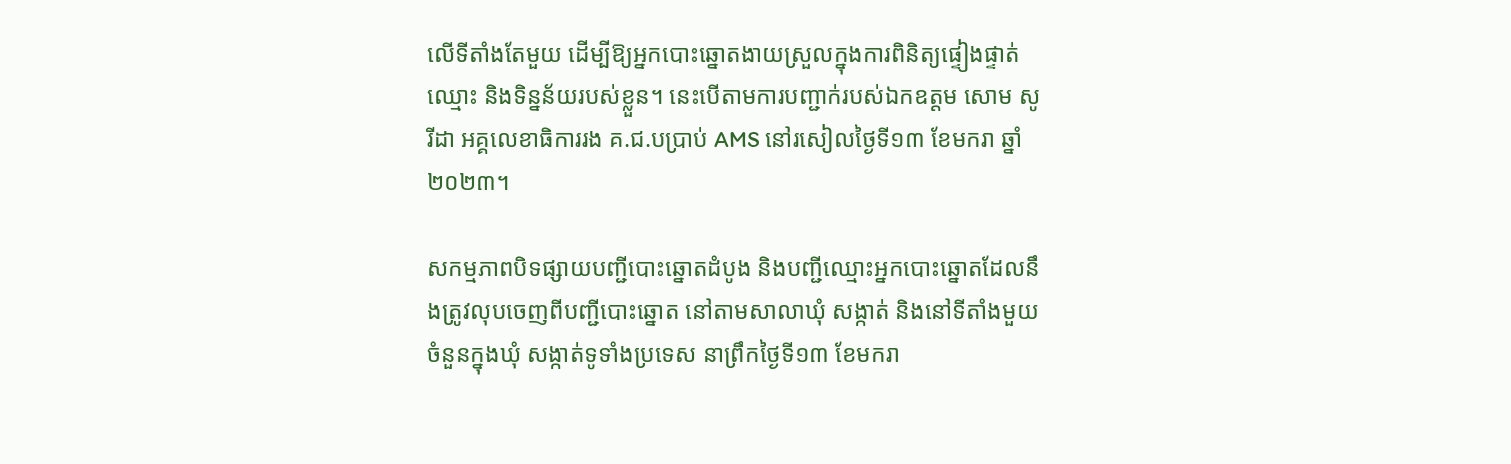លើទីតាំងតែមួយ ដើម្បីឱ្យអ្នកបោះឆ្នោតងាយស្រួលក្នុងការពិនិត្យផ្ទៀងផ្ទាត់ឈ្មោះ និងទិន្នន័យរបស់ខ្លួន។ នេះបើតាមការបញ្ជាក់របស់ឯកឧត្តម សោម សូរីដា អគ្គលេខាធិការរង គ.ជ.បប្រាប់ AMS នៅរសៀលថ្ងៃទី១៣ ខែមករា ឆ្នាំ២០២៣។

សកម្មភាពបិទផ្សាយបញ្ជីបោះឆ្នោតដំបូង និងបញ្ជីឈ្មោះអ្នកបោះឆ្នោតដែលនឹងត្រូវលុបចេញពីបញ្ជីបោះឆ្នោត នៅតាមសាលាឃុំ សង្កាត់ និងនៅទីតាំងមួយចំនួនក្នុងឃុំ សង្កាត់ទូទាំងប្រទេស នាព្រឹកថ្ងៃទី១៣ ខែមករា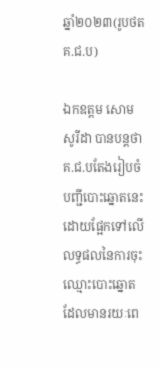ឆ្នាំ២០២៣(រូបថត គ.ជ.ប)

ឯកឧត្តម សោម សូរីដា បានបន្តថា គ.ជ.បតែងរៀបចំបញ្ជីបោះឆ្នោតនេះដោយផ្អែកទៅលើលទ្ធផលនៃការចុះឈ្មោះបោះឆ្នោតដែលមានរយៈពេ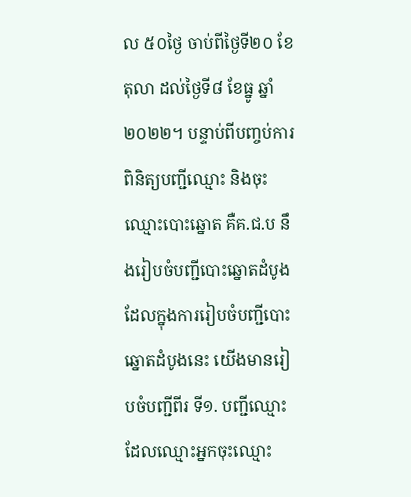ល ៥០ថ្ងៃ ចាប់ពីថ្ងៃទី២០ ខែតុលា ដល់ថ្ងៃទី៨ ខែធ្នូ ឆ្នាំ២០២២។ បន្ទាប់ពីបញ្ចប់ការពិនិត្យបញ្ជីឈ្មោះ និងចុះឈ្មោះបោះឆ្នោត គឺគ.ជ.ប នឹងរៀបចំបញ្ជីបោះឆ្នោតដំបូង ដែលក្នុងការរៀបចំបញ្ជីបោះឆ្នោតដំបូងនេះ យើងមានរៀបចំបញ្ជីពីរ ទី១. បញ្ជីឈ្មោះដែលឈ្មោះអ្នកចុះឈ្មោះ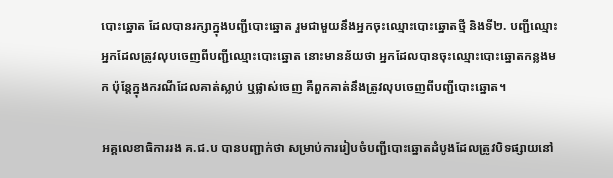បោះឆ្នោត ដែលបានរក្សាក្នុងបញ្ជីបោះឆ្នោត រួមជាមួយនឹងអ្នកចុះឈ្មោះបោះឆ្នោតថ្មី និងទី២. បញ្ជីឈ្មោះអ្នកដែលត្រូវលុបចេញពីបញ្ជីឈ្មោះបោះឆ្នោត នោះមានន័យថា អ្នកដែលបានចុះឈ្មោះបោះឆ្នោតកន្លងមក ប៉ុន្តែក្នុងករណីដែលគាត់ស្លាប់ ឬផ្លាស់ចេញ គឺពួកគាត់នឹងត្រូវលុបចេញពីបញ្ជីបោះឆ្នោត។

អគ្គលេខាធិការរង គ.ជ.ប បានបញ្ជាក់ថា សម្រាប់ការរៀបចំបញ្ជីបោះឆ្នោតដំបូងដែលត្រូវបិទផ្សាយនៅ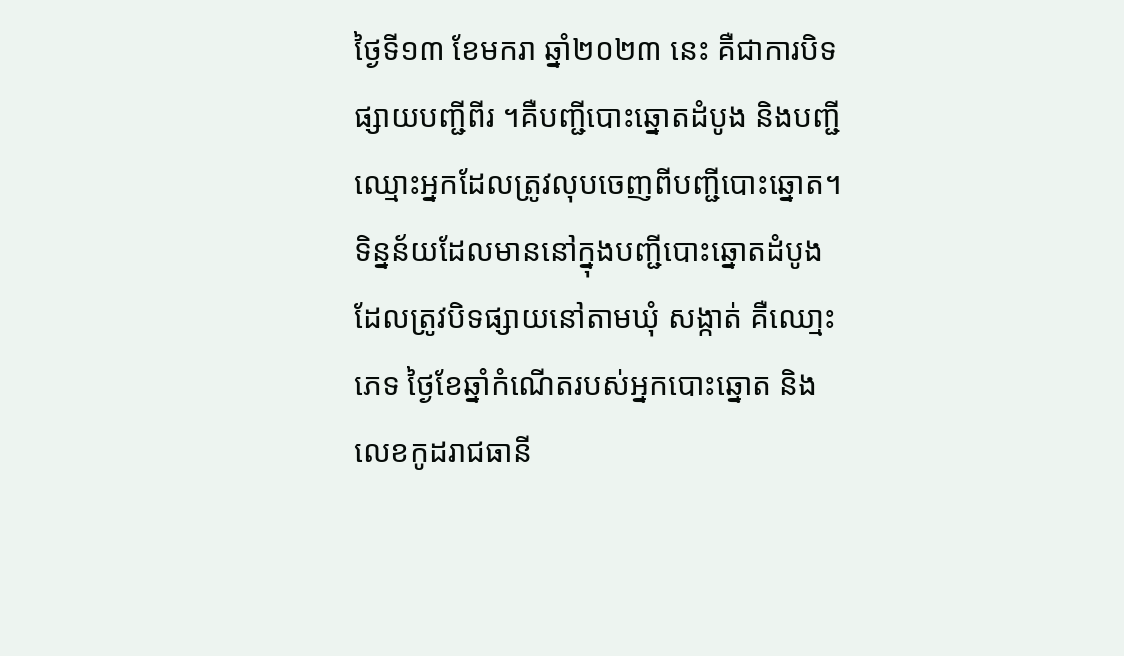ថ្ងៃទី១៣ ខែមករា ឆ្នាំ២០២៣ នេះ គឺជាការបិទផ្សាយបញ្ជីពីរ ។គឺបញ្ជីបោះឆ្នោតដំបូង និងបញ្ជីឈ្មោះអ្នកដែលត្រូវលុបចេញពីបញ្ជីបោះឆ្នោត។ ទិន្នន័យដែលមាននៅក្នុងបញ្ជីបោះឆ្នោតដំបូង ដែលត្រូវបិទផ្សាយនៅតាមឃុំ សង្កាត់ គឺឈោ្មះ ភេទ ថ្ងៃខែឆ្នាំកំណើតរបស់អ្នកបោះឆ្នោត និងលេខកូដរាជធានី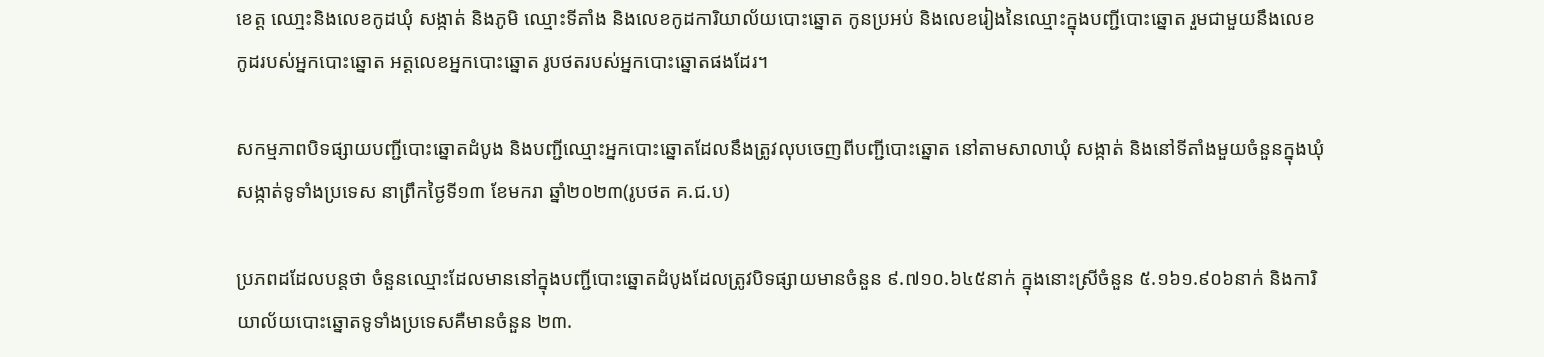ខេត្ត ឈោ្មះនិងលេខកូដឃុំ សង្កាត់ និងភូមិ ឈ្មោះទីតាំង និងលេខកូដការិយាល័យបោះឆ្នោត កូនប្រអប់ និងលេខរៀងនៃឈ្មោះក្នុងបញ្ជីបោះឆ្នោត រួមជាមួយនឹងលេខកូដរបស់អ្នកបោះឆ្នោត អត្តលេខអ្នកបោះឆ្នោត រូបថតរបស់អ្នកបោះឆ្នោតផងដែរ។

សកម្មភាពបិទផ្សាយបញ្ជីបោះឆ្នោតដំបូង និងបញ្ជីឈ្មោះអ្នកបោះឆ្នោតដែលនឹងត្រូវលុបចេញពីបញ្ជីបោះឆ្នោត នៅតាមសាលាឃុំ សង្កាត់ និងនៅទីតាំងមួយចំនួនក្នុងឃុំ សង្កាត់ទូទាំងប្រទេស នាព្រឹកថ្ងៃទី១៣ ខែមករា ឆ្នាំ២០២៣(រូបថត គ.ជ.ប)

ប្រភពដដែលបន្តថា ចំនួនឈ្មោះដែលមាននៅក្នុងបញ្ជីបោះឆ្នោតដំបូងដែលត្រូវបិទផ្សាយមានចំនួន ៩.៧១០.៦៤៥នាក់ ក្នុងនោះស្រីចំនួន ៥.១៦១.៩០៦នាក់ និងការិយាល័យបោះឆ្នោតទូទាំងប្រទេសគឺមានចំនួន ២៣.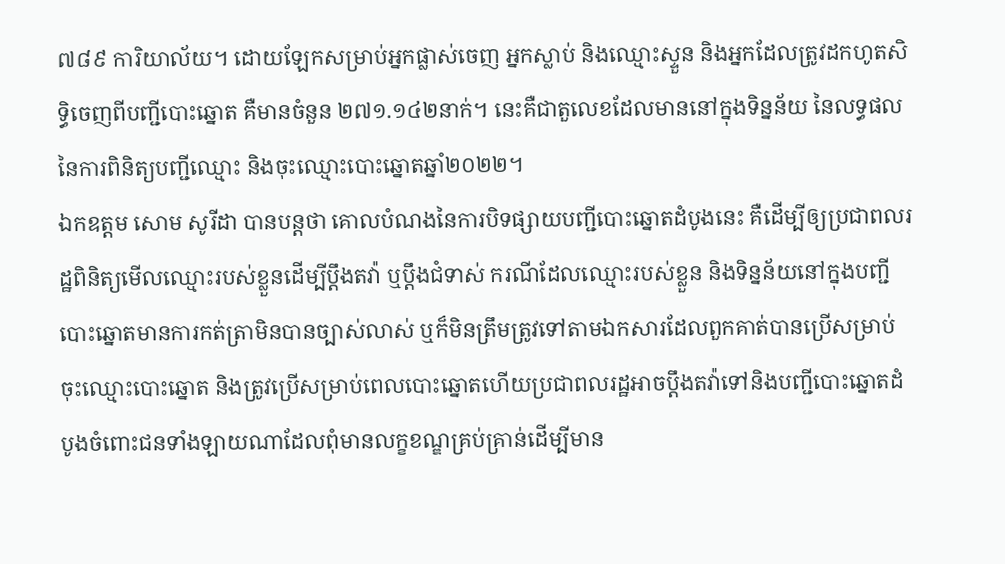៧៨៩ ការិយាល័យ។ ដោយឡែកសម្រាប់អ្នកផ្លាស់ចេញ អ្នកស្លាប់ និងឈ្មោះស្ទួន និងអ្នកដែលត្រូវដកហូតសិទ្ធិចេញពីបញ្ជីបោះឆ្នោត គឺមានចំនួន ២៧១.១៤២នាក់។ នេះគឺជាតួលេខដែលមាននៅក្នុងទិន្នន័យ នៃលទ្ធផលនៃការពិនិត្យបញ្ជីឈ្មោះ និងចុះឈ្មោះបោះឆ្នោតឆ្នាំ២០២២។
ឯកឧត្តម សោម សូរីដា បានបន្តថា គោលបំណងនៃការបិទផ្សាយបញ្ជីបោះឆ្នោតដំបូងនេះ គឺដើម្បីឲ្យប្រជាពលរដ្ឋពិនិត្យមើលឈ្មោះរបស់ខ្លួនដើម្បីប្តឹងតវ៉ា ឬប្តឹងជំទាស់ ករណីដែលឈ្មោះរបស់ខ្លួន និងទិន្នន័យនៅក្នុងបញ្ជីបោះឆ្នោតមានការកត់ត្រាមិនបានច្បាស់លាស់ ឬក៏មិនត្រឹមត្រូវទៅតាមឯកសារដែលពួកគាត់បានប្រើសម្រាប់ចុះឈ្មោះបោះឆ្នោត និងត្រូវប្រើសម្រាប់ពេលបោះឆ្នោតហើយប្រជាពលរដ្ឋអាចប្តឹងតវ៉ាទៅនិងបញ្ជីបោះឆ្នោតដំបូងចំពោះជនទាំងឡាយណាដែលពុំមានលក្ខខណ្ឌគ្រប់គ្រាន់ដើម្បីមាន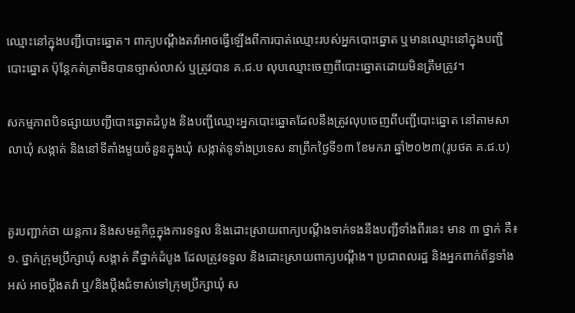ឈ្មោះនៅក្នុងបញ្ជីបោះឆ្នោត។ ពាក្យបណ្តឹងតវ៉ាអាចធ្វើឡើងពីការបាត់ឈ្មោះរបស់អ្នកបោះឆ្នោត ឬមានឈ្មោះនៅក្នុងបញ្ជីបោះឆ្នោត ប៉ុន្តែកត់ត្រាមិនបានច្បាស់លាស់ ឬត្រូវបាន គ.ជ.ប លុបឈ្មោះចេញពីបោះឆ្នោតដោយមិនត្រឹមត្រូវ។

សកម្មភាពបិទផ្សាយបញ្ជីបោះឆ្នោតដំបូង និងបញ្ជីឈ្មោះអ្នកបោះឆ្នោតដែលនឹងត្រូវលុបចេញពីបញ្ជីបោះឆ្នោត នៅតាមសាលាឃុំ សង្កាត់ និងនៅទីតាំងមួយចំនួនក្នុងឃុំ សង្កាត់ទូទាំងប្រទេស នាព្រឹកថ្ងៃទី១៣ ខែមករា ឆ្នាំ២០២៣(រូបថត គ.ជ.ប)


គួរបញ្ជាក់ថា យន្តការ និងសមត្ថកិច្ចក្នុងការទទួល និងដោះស្រាយពាក្យបណ្តឹងទាក់ទងនឹងបញ្ជីទាំងពីរនេះ មាន ៣ ថ្នាក់ គឺ៖
១. ថ្នាក់ក្រុមប្រឹក្សាឃុំ សង្កាត់ គឺថ្នាក់ដំបូង ដែលត្រូវទទួល និងដោះស្រាយពាក្យបណ្តឹង។ ប្រជាពលរដ្ឋ និងអ្នកពាក់ព័ន្ធទាំងអស់ អាចប្ដឹងតវ៉ា ឬ/និងប្តឹងជំទាស់ទៅក្រុមប្រឹក្សាឃុំ ស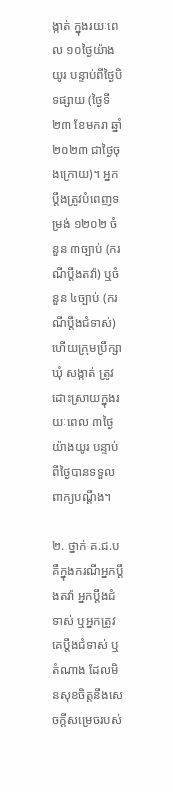ង្កាត់ ក្នុងរយៈពេល ១០ថ្ងៃយ៉ាងយូរ បន្ទាប់ពីថ្ងៃបិទផ្សាយ (ថ្ងៃទី២៣ ខែមករា ឆ្នាំ២០២៣ ជាថ្ងៃចុងក្រោយ)។ អ្នកប្តឹងត្រូវបំពេញទម្រង់ ១២០២ ចំនួន ៣ច្បាប់ (ករណីប្តឹងតវ៉ា) ឬចំនួន ៤ច្បាប់ (ករណីប្តឹងជំទាស់) ហើយក្រុមប្រឹក្សាឃុំ សង្កាត់ ត្រូវ ដោះស្រាយក្នុងរយៈពេល ៣ថ្ងៃយ៉ាងយូរ បន្ទាប់ពីថ្ងៃបានទទួលពាក្យបណ្ដឹង។

២. ថ្នាក់ គ.ជ.ប គឺក្នុងករណីអ្នកប្តឹងតវ៉ា អ្នកប្តឹងជំទាស់ ឬអ្នកត្រូវគេប្តឹងជំទាស់ ឬតំណាង ដែលមិនសុខចិត្តនឹងសេចក្ដីសម្រេចរបស់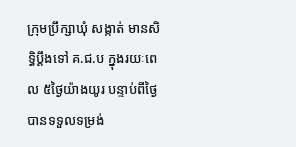ក្រុមប្រឹក្សាឃុំ សង្កាត់ មានសិទ្ធិប្ដឹងទៅ គ.ជ.ប ក្នុងរយៈពេល ៥ថ្ងៃយ៉ាងយូរ បន្ទាប់ពីថ្ងៃបានទទួលទម្រង់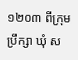១២០៣ ពីក្រុមប្រឹក្សា ឃុំ ស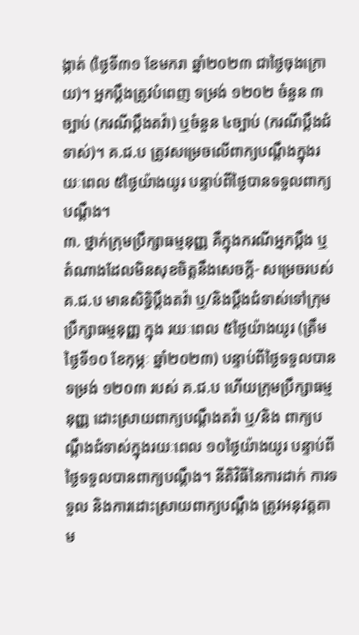ង្កាត់ (ថ្ងៃទី៣១ ខែមករា ឆ្នាំ២០២៣ ជាថ្ងៃចុងក្រោយ)។ អ្នកប្តឹងត្រូវបំពេញ ទម្រង់ ១២០២ ចំនួន ៣ច្បាប់ (ករណីប្ដឹងតវ៉ា) ឬចំនួន ៤ច្បាប់ (ករណីប្តឹងជំទាស់)។ គ.ជ.ប ត្រូវសម្រេចលើពាក្យបណ្តឹងក្នុងរយៈពេល ៥ថ្ងៃយ៉ាងយូរ បន្ទាប់ពីថ្ងៃបានទទួលពាក្យបណ្តឹង។
៣. ថ្នាក់ក្រុមប្រឹក្សាធម្មនុញ្ញ គឺក្នុងករណីអ្នកប្ដឹង ឬតំណាងដែលមិនសុខចិត្តនឹងសេចក្តី- សម្រេចរបស់ គ.ជ.ប មានសិទ្ធិប្តឹងតវ៉ា ឬ/និងប្តឹងជំទាស់ទៅក្រុមប្រឹក្សាធម្មនុញ្ញ ក្នុង រយៈពេល ៥ថ្ងៃយ៉ាងយូរ (ត្រឹមថ្ងៃទី១០ ខែកុម្ភៈ ឆ្នាំ២០២៣) បន្ទាប់ពីថ្ងៃទទួលបានទម្រង់ ១២០៣ របស់ គ.ជ.ប ហើយក្រុមប្រឹក្សាធម្មនុញ្ញ ដោះស្រាយពាក្យបណ្ដឹងតវ៉ា ឬ/និង ពាក្យបណ្តឹងជំទាស់ក្នុងរយៈពេល ១០ថ្ងៃយ៉ាងយូរ បន្ទាប់ពីថ្ងៃទទួលបានពាក្យបណ្តឹង។ នីតិវិធីនៃការដាក់ ការទទួល និងការដោះស្រាយពាក្យបណ្តឹង ត្រូវអនុវត្តតាម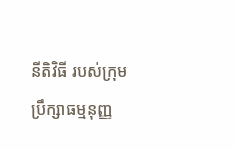នីតិវិធី របស់ក្រុមប្រឹក្សាធម្មនុញ្ញ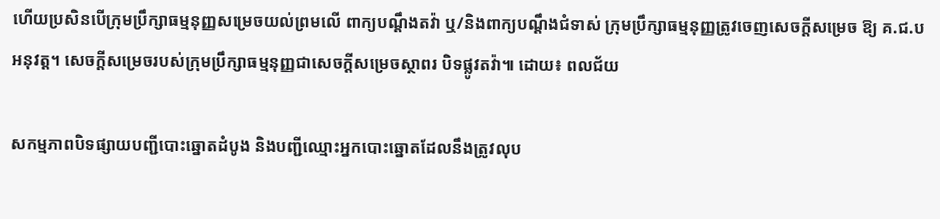ហើយប្រសិនបើក្រុមប្រឹក្សាធម្មនុញ្ញសម្រេចយល់ព្រមលើ ពាក្យបណ្តឹងតវ៉ា ឬ/និងពាក្យបណ្តឹងជំទាស់ ក្រុមប្រឹក្សាធម្មនុញ្ញត្រូវចេញសេចក្តីសម្រេច ឱ្យ គ.ជ.ប អនុវត្ត។ សេចក្តីសម្រេចរបស់ក្រុមប្រឹក្សាធម្មនុញ្ញជាសេចក្តីសម្រេចស្ថាពរ បិទផ្លូវតវ៉ា៕ ដោយ៖ ពលជ័យ

សកម្មភាពបិទផ្សាយបញ្ជីបោះឆ្នោតដំបូង និងបញ្ជីឈ្មោះអ្នកបោះឆ្នោតដែលនឹងត្រូវលុប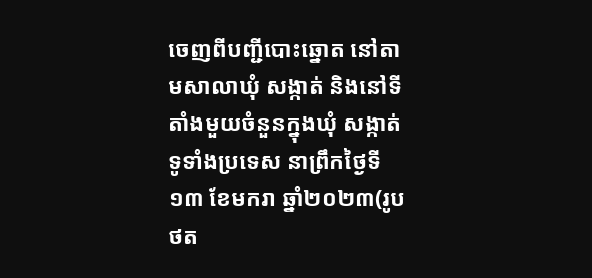ចេញពីបញ្ជីបោះឆ្នោត នៅតាមសាលាឃុំ សង្កាត់ និងនៅទីតាំងមួយចំនួនក្នុងឃុំ សង្កាត់ទូទាំងប្រទេស នាព្រឹកថ្ងៃទី១៣ ខែមករា ឆ្នាំ២០២៣(រូបថត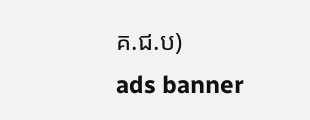គ.ជ.ប)
ads banner